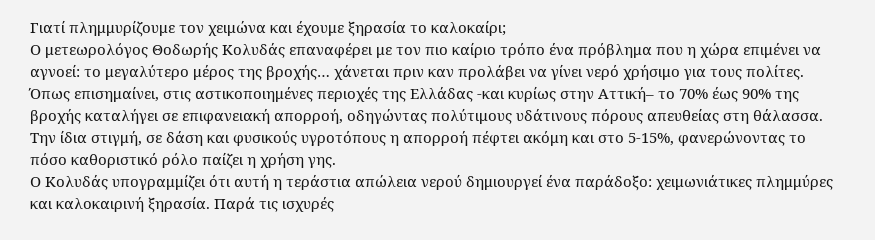Γιατί πλημμυρίζουμε τον χειμώνα και έχουμε ξηρασία το καλοκαίρι;
Ο μετεωρολόγος Θοδωρής Κολυδάς επαναφέρει με τον πιο καίριο τρόπο ένα πρόβλημα που η χώρα επιμένει να αγνοεί: το μεγαλύτερο μέρος της βροχής… χάνεται πριν καν προλάβει να γίνει νερό χρήσιμο για τους πολίτες.
Όπως επισημαίνει, στις αστικοποιημένες περιοχές της Ελλάδας -και κυρίως στην Αττική– το 70% έως 90% της βροχής καταλήγει σε επιφανειακή απορροή, οδηγώντας πολύτιμους υδάτινους πόρους απευθείας στη θάλασσα. Την ίδια στιγμή, σε δάση και φυσικούς υγροτόπους η απορροή πέφτει ακόμη και στο 5-15%, φανερώνοντας το πόσο καθοριστικό ρόλο παίζει η χρήση γης.
Ο Κολυδάς υπογραμμίζει ότι αυτή η τεράστια απώλεια νερού δημιουργεί ένα παράδοξο: χειμωνιάτικες πλημμύρες και καλοκαιρινή ξηρασία. Παρά τις ισχυρές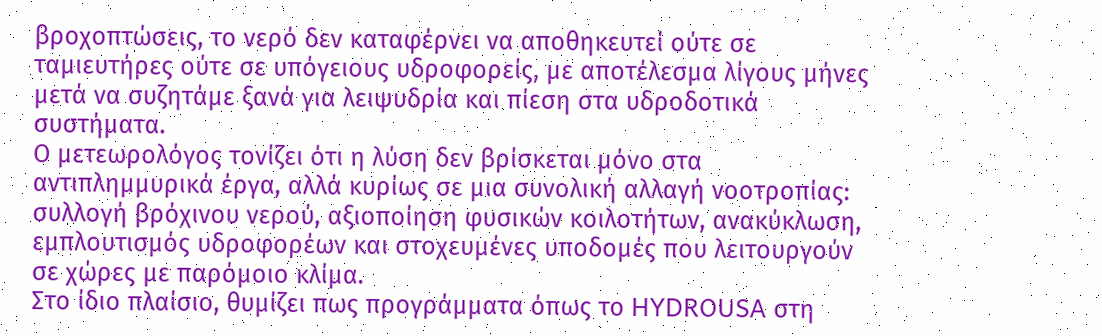βροχοπτώσεις, το νερό δεν καταφέρνει να αποθηκευτεί ούτε σε ταμιευτήρες ούτε σε υπόγειους υδροφορείς, με αποτέλεσμα λίγους μήνες μετά να συζητάμε ξανά για λειψυδρία και πίεση στα υδροδοτικά συστήματα.
Ο μετεωρολόγος τονίζει ότι η λύση δεν βρίσκεται μόνο στα αντιπλημμυρικά έργα, αλλά κυρίως σε μια συνολική αλλαγή νοοτροπίας: συλλογή βρόχινου νερού, αξιοποίηση φυσικών κοιλοτήτων, ανακύκλωση, εμπλουτισμός υδροφορέων και στοχευμένες υποδομές που λειτουργούν σε χώρες με παρόμοιο κλίμα.
Στο ίδιο πλαίσιο, θυμίζει πως προγράμματα όπως το HYDROUSA στη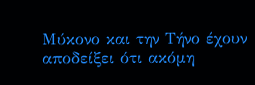Μύκονο και την Τήνο έχουν αποδείξει ότι ακόμη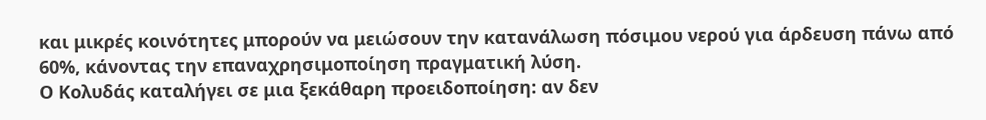και μικρές κοινότητες μπορούν να μειώσουν την κατανάλωση πόσιμου νερού για άρδευση πάνω από 60%, κάνοντας την επαναχρησιμοποίηση πραγματική λύση.
Ο Κολυδάς καταλήγει σε μια ξεκάθαρη προειδοποίηση: αν δεν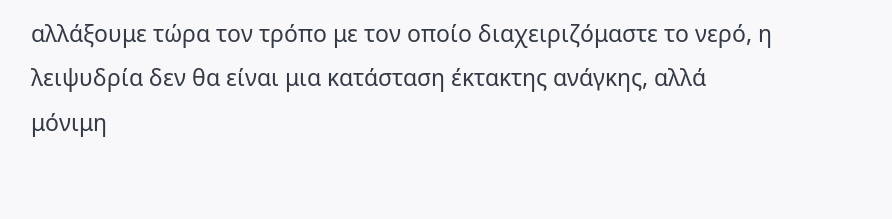αλλάξουμε τώρα τον τρόπο με τον οποίο διαχειριζόμαστε το νερό, η λειψυδρία δεν θα είναι μια κατάσταση έκτακτης ανάγκης, αλλά μόνιμη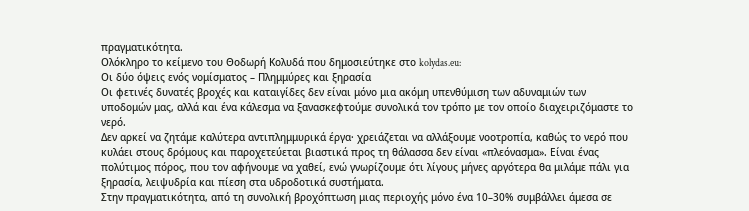πραγματικότητα.
Ολόκληρο το κείμενο του Θοδωρή Κολυδά που δημοσιεύτηκε στο kolydas.eu:
Οι δύο όψεις ενός νομίσματος – Πλημμύρες και ξηρασία
Οι φετινές δυνατές βροχές και καταιγίδες δεν είναι μόνο μια ακόμη υπενθύμιση των αδυναμιών των υποδομών μας, αλλά και ένα κάλεσμα να ξανασκεφτούμε συνολικά τον τρόπο με τον οποίο διαχειριζόμαστε το νερό.
Δεν αρκεί να ζητάμε καλύτερα αντιπλημμυρικά έργα· χρειάζεται να αλλάξουμε νοοτροπία, καθώς το νερό που κυλάει στους δρόμους και παροχετεύεται βιαστικά προς τη θάλασσα δεν είναι «πλεόνασμα». Είναι ένας πολύτιμος πόρος, που τον αφήνουμε να χαθεί, ενώ γνωρίζουμε ότι λίγους μήνες αργότερα θα μιλάμε πάλι για ξηρασία, λειψυδρία και πίεση στα υδροδοτικά συστήματα.
Στην πραγματικότητα, από τη συνολική βροχόπτωση μιας περιοχής μόνο ένα 10–30% συμβάλλει άμεσα σε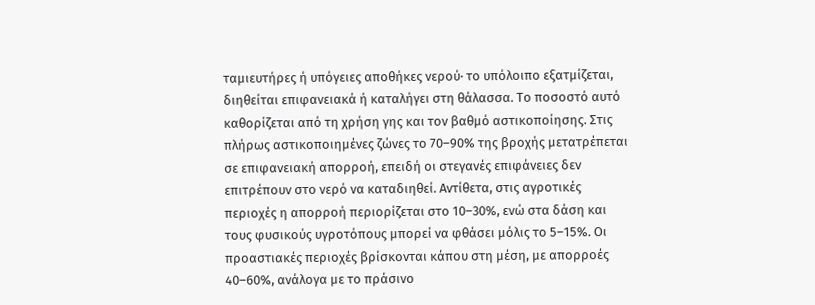ταμιευτήρες ή υπόγειες αποθήκες νερού· το υπόλοιπο εξατμίζεται, διηθείται επιφανειακά ή καταλήγει στη θάλασσα. Το ποσοστό αυτό καθορίζεται από τη χρήση γης και τον βαθμό αστικοποίησης. Στις πλήρως αστικοποιημένες ζώνες το 70–90% της βροχής μετατρέπεται σε επιφανειακή απορροή, επειδή οι στεγανές επιφάνειες δεν επιτρέπουν στο νερό να καταδιηθεί. Αντίθετα, στις αγροτικές περιοχές η απορροή περιορίζεται στο 10–30%, ενώ στα δάση και τους φυσικούς υγροτόπους μπορεί να φθάσει μόλις το 5–15%. Οι προαστιακές περιοχές βρίσκονται κάπου στη μέση, με απορροές 40–60%, ανάλογα με το πράσινο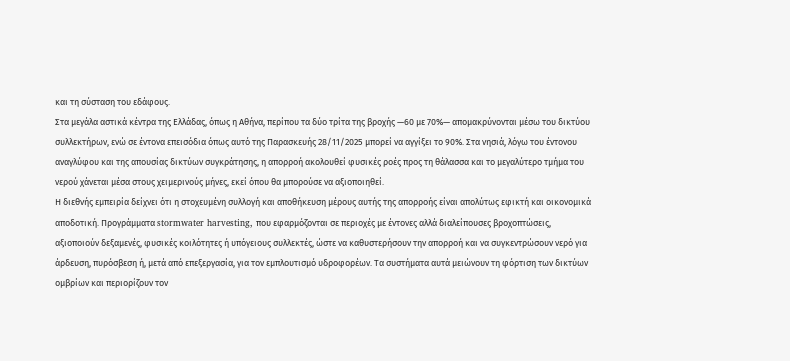και τη σύσταση του εδάφους.
Στα μεγάλα αστικά κέντρα της Ελλάδας, όπως η Αθήνα, περίπου τα δύο τρίτα της βροχής —60 με 70%— απομακρύνονται μέσω του δικτύου συλλεκτήρων, ενώ σε έντονα επεισόδια όπως αυτό της Παρασκευής 28/11/2025 μπορεί να αγγίξει το 90%. Στα νησιά, λόγω του έντονου αναγλύφου και της απουσίας δικτύων συγκράτησης, η απορροή ακολουθεί φυσικές ροές προς τη θάλασσα και το μεγαλύτερο τμήμα του νερού χάνεται μέσα στους χειμερινούς μήνες, εκεί όπου θα μπορούσε να αξιοποιηθεί.
Η διεθνής εμπειρία δείχνει ότι η στοχευμένη συλλογή και αποθήκευση μέρους αυτής της απορροής είναι απολύτως εφικτή και οικονομικά αποδοτική. Προγράμματα stormwater harvesting, που εφαρμόζονται σε περιοχές με έντονες αλλά διαλείπουσες βροχοπτώσεις, αξιοποιούν δεξαμενές, φυσικές κοιλότητες ή υπόγειους συλλεκτές, ώστε να καθυστερήσουν την απορροή και να συγκεντρώσουν νερό για άρδευση, πυρόσβεση ή, μετά από επεξεργασία, για τον εμπλουτισμό υδροφορέων. Τα συστήματα αυτά μειώνουν τη φόρτιση των δικτύων ομβρίων και περιορίζουν τον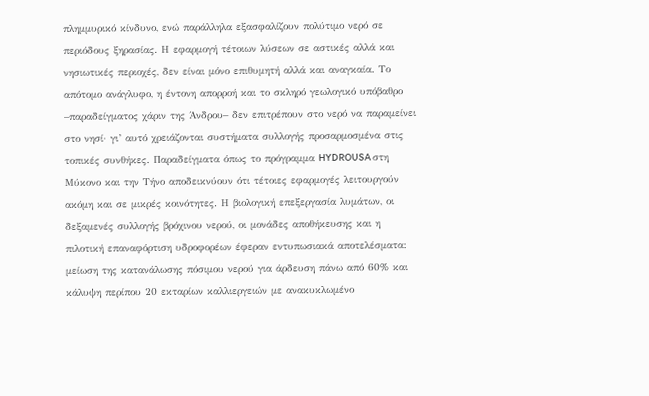πλημμυρικό κίνδυνο, ενώ παράλληλα εξασφαλίζουν πολύτιμο νερό σε περιόδους ξηρασίας. Η εφαρμογή τέτοιων λύσεων σε αστικές αλλά και νησιωτικές περιοχές, δεν είναι μόνο επιθυμητή αλλά και αναγκαία. Το απότομο ανάγλυφο, η έντονη απορροή και το σκληρό γεωλογικό υπόβαθρο –παραδείγματος χάριν της Άνδρου– δεν επιτρέπουν στο νερό να παραμείνει στο νησί· γι’ αυτό χρειάζονται συστήματα συλλογής προσαρμοσμένα στις τοπικές συνθήκες. Παραδείγματα όπως το πρόγραμμα HYDROUSA στη Μύκονο και την Τήνο αποδεικνύουν ότι τέτοιες εφαρμογές λειτουργούν ακόμη και σε μικρές κοινότητες. Η βιολογική επεξεργασία λυμάτων, οι δεξαμενές συλλογής βρόχινου νερού, οι μονάδες αποθήκευσης και η πιλοτική επαναφόρτιση υδροφορέων έφεραν εντυπωσιακά αποτελέσματα: μείωση της κατανάλωσης πόσιμου νερού για άρδευση πάνω από 60% και κάλυψη περίπου 20 εκταρίων καλλιεργειών με ανακυκλωμένο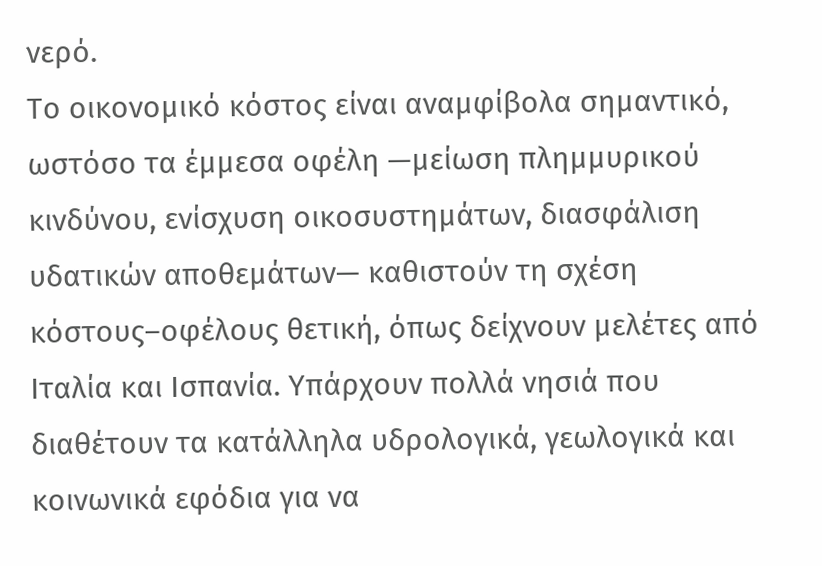νερό.
Το οικονομικό κόστος είναι αναμφίβολα σημαντικό, ωστόσο τα έμμεσα οφέλη —μείωση πλημμυρικού κινδύνου, ενίσχυση οικοσυστημάτων, διασφάλιση υδατικών αποθεμάτων— καθιστούν τη σχέση κόστους–οφέλους θετική, όπως δείχνουν μελέτες από Ιταλία και Ισπανία. Υπάρχουν πολλά νησιά που διαθέτουν τα κατάλληλα υδρολογικά, γεωλογικά και κοινωνικά εφόδια για να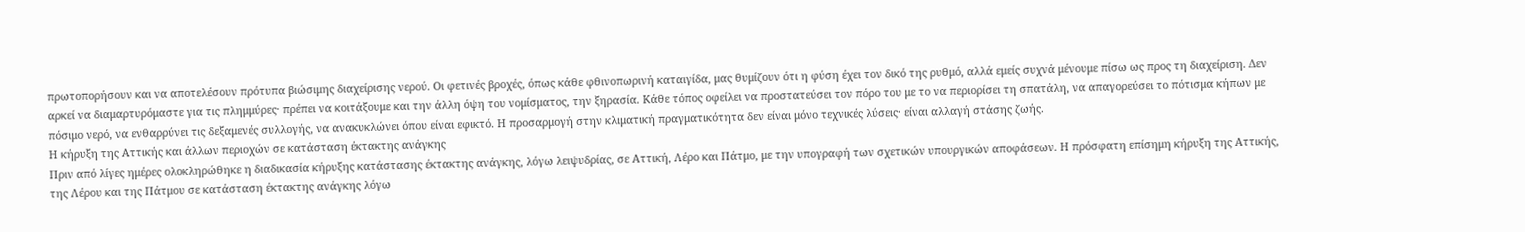πρωτοπορήσουν και να αποτελέσουν πρότυπα βιώσιμης διαχείρισης νερού. Οι φετινές βροχές, όπως κάθε φθινοπωρινή καταιγίδα, μας θυμίζουν ότι η φύση έχει τον δικό της ρυθμό, αλλά εμείς συχνά μένουμε πίσω ως προς τη διαχείριση. Δεν αρκεί να διαμαρτυρόμαστε για τις πλημμύρες· πρέπει να κοιτάξουμε και την άλλη όψη του νομίσματος, την ξηρασία. Κάθε τόπος οφείλει να προστατεύσει τον πόρο του με το να περιορίσει τη σπατάλη, να απαγορεύσει το πότισμα κήπων με πόσιμο νερό, να ενθαρρύνει τις δεξαμενές συλλογής, να ανακυκλώνει όπου είναι εφικτό. Η προσαρμογή στην κλιματική πραγματικότητα δεν είναι μόνο τεχνικές λύσεις· είναι αλλαγή στάσης ζωής.
Η κήρυξη της Αττικής και άλλων περιοχών σε κατάσταση έκτακτης ανάγκης
Πριν από λίγες ημέρες ολοκληρώθηκε η διαδικασία κήρυξης κατάστασης έκτακτης ανάγκης, λόγω λειψυδρίας, σε Αττική, Λέρο και Πάτμο, με την υπογραφή των σχετικών υπουργικών αποφάσεων. Η πρόσφατη επίσημη κήρυξη της Αττικής, της Λέρου και της Πάτμου σε κατάσταση έκτακτης ανάγκης λόγω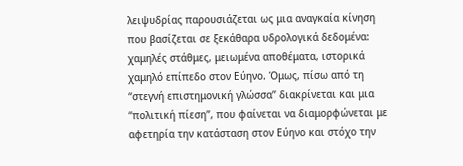λειψυδρίας παρουσιάζεται ως μια αναγκαία κίνηση που βασίζεται σε ξεκάθαρα υδρολογικά δεδομένα: χαμηλές στάθμες, μειωμένα αποθέματα, ιστορικά χαμηλό επίπεδο στον Εύηνο. Όμως, πίσω από τη “στεγνή επιστημονική γλώσσα” διακρίνεται και μια “πολιτική πίεση”, που φαίνεται να διαμορφώνεται με αφετηρία την κατάσταση στον Εύηνο και στόχο την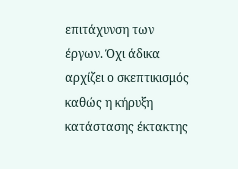επιτάχυνση των έργων. Όχι άδικα αρχίζει ο σκεπτικισμός καθώς η κήρυξη κατάστασης έκτακτης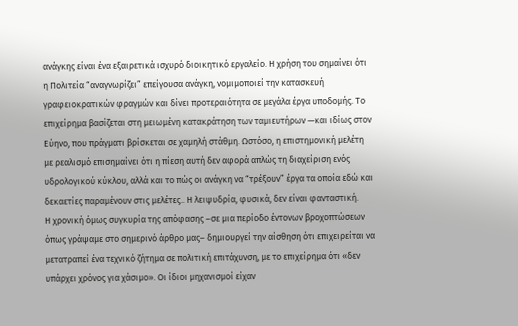ανάγκης είναι ένα εξαιρετικά ισχυρό διοικητικό εργαλείο. Η χρήση του σημαίνει ότι η Πολιτεία “αναγνωρίζει” επείγουσα ανάγκη, νομιμοποιεί την κατασκευή γραφειοκρατικών φραγμών και δίνει προτεραιότητα σε μεγάλα έργα υποδομής. Το επιχείρημα βασίζεται στη μειωμένη κατακράτηση των ταμιευτήρων —και ιδίως στον Εύηνο, που πράγματι βρίσκεται σε χαμηλή στάθμη. Ωστόσο, η επιστημονική μελέτη με ρεαλισμό επισημαίνει ότι η πίεση αυτή δεν αφορά απλώς τη διαχείριση ενός υδρολογικού κύκλου, αλλά και το πώς οι ανάγκη να “τρέξουν” έργα τα οποία εδώ και δεκαετίες παραμένουν στις μελέτες.. Η λειψυδρία, φυσικά, δεν είναι φανταστική.
Η χρονική όμως συγκυρία της απόφασης –σε μια περίοδο έντονων βροχοπτώσεων όπως γράψαμε στο σημερινό άρθρο μας– δημιουργεί την αίσθηση ότι επιχειρείται να μετατραπεί ένα τεχνικό ζήτημα σε πολιτική επιτάχυνση, με το επιχείρημα ότι «δεν υπάρχει χρόνος για χάσιμο». Οι ίδιοι μηχανισμοί είχαν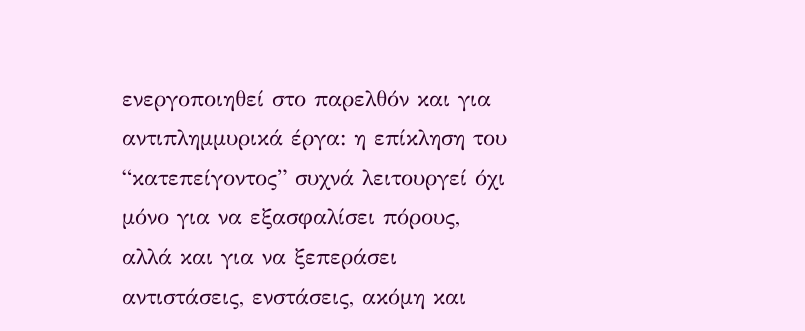ενεργοποιηθεί στο παρελθόν και για αντιπλημμυρικά έργα: η επίκληση του “κατεπείγοντος” συχνά λειτουργεί όχι μόνο για να εξασφαλίσει πόρους, αλλά και για να ξεπεράσει αντιστάσεις, ενστάσεις, ακόμη και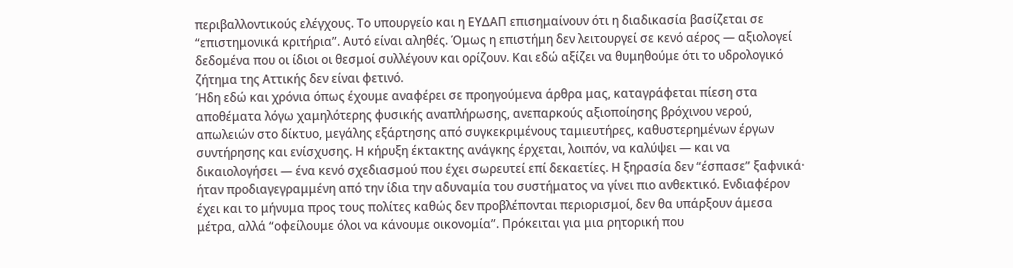περιβαλλοντικούς ελέγχους. Το υπουργείο και η ΕΥΔΑΠ επισημαίνουν ότι η διαδικασία βασίζεται σε “επιστημονικά κριτήρια”. Αυτό είναι αληθές. Όμως η επιστήμη δεν λειτουργεί σε κενό αέρος — αξιολογεί δεδομένα που οι ίδιοι οι θεσμοί συλλέγουν και ορίζουν. Και εδώ αξίζει να θυμηθούμε ότι το υδρολογικό ζήτημα της Αττικής δεν είναι φετινό.
Ήδη εδώ και χρόνια όπως έχουμε αναφέρει σε προηγούμενα άρθρα μας, καταγράφεται πίεση στα αποθέματα λόγω χαμηλότερης φυσικής αναπλήρωσης, ανεπαρκούς αξιοποίησης βρόχινου νερού, απωλειών στο δίκτυο, μεγάλης εξάρτησης από συγκεκριμένους ταμιευτήρες, καθυστερημένων έργων συντήρησης και ενίσχυσης. Η κήρυξη έκτακτης ανάγκης έρχεται, λοιπόν, να καλύψει — και να δικαιολογήσει — ένα κενό σχεδιασμού που έχει σωρευτεί επί δεκαετίες. Η ξηρασία δεν “έσπασε” ξαφνικά· ήταν προδιαγεγραμμένη από την ίδια την αδυναμία του συστήματος να γίνει πιο ανθεκτικό. Ενδιαφέρον έχει και το μήνυμα προς τους πολίτες καθώς δεν προβλέπονται περιορισμοί, δεν θα υπάρξουν άμεσα μέτρα, αλλά “οφείλουμε όλοι να κάνουμε οικονομία”. Πρόκειται για μια ρητορική που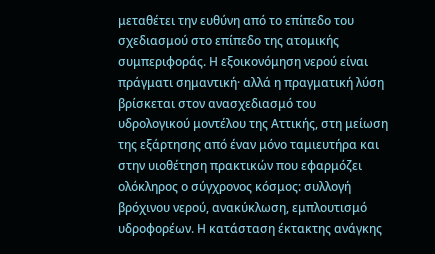μεταθέτει την ευθύνη από το επίπεδο του σχεδιασμού στο επίπεδο της ατομικής συμπεριφοράς. Η εξοικονόμηση νερού είναι πράγματι σημαντική· αλλά η πραγματική λύση βρίσκεται στον ανασχεδιασμό του υδρολογικού μοντέλου της Αττικής, στη μείωση της εξάρτησης από έναν μόνο ταμιευτήρα και στην υιοθέτηση πρακτικών που εφαρμόζει ολόκληρος ο σύγχρονος κόσμος: συλλογή βρόχινου νερού, ανακύκλωση, εμπλουτισμό υδροφορέων. Η κατάσταση έκτακτης ανάγκης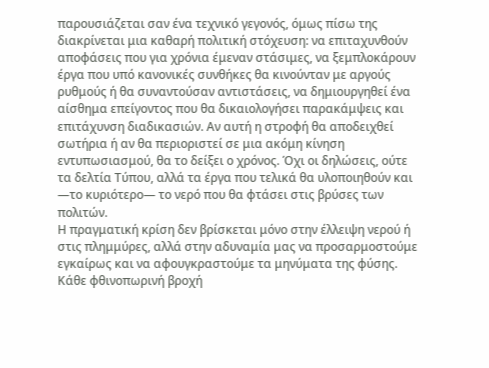παρουσιάζεται σαν ένα τεχνικό γεγονός, όμως πίσω της διακρίνεται μια καθαρή πολιτική στόχευση: να επιταχυνθούν αποφάσεις που για χρόνια έμεναν στάσιμες, να ξεμπλοκάρουν έργα που υπό κανονικές συνθήκες θα κινούνταν με αργούς ρυθμούς ή θα συναντούσαν αντιστάσεις, να δημιουργηθεί ένα αίσθημα επείγοντος που θα δικαιολογήσει παρακάμψεις και επιτάχυνση διαδικασιών. Αν αυτή η στροφή θα αποδειχθεί σωτήρια ή αν θα περιοριστεί σε μια ακόμη κίνηση εντυπωσιασμού, θα το δείξει ο χρόνος. Όχι οι δηλώσεις, ούτε τα δελτία Τύπου, αλλά τα έργα που τελικά θα υλοποιηθούν και —το κυριότερο— το νερό που θα φτάσει στις βρύσες των πολιτών.
Η πραγματική κρίση δεν βρίσκεται μόνο στην έλλειψη νερού ή στις πλημμύρες, αλλά στην αδυναμία μας να προσαρμοστούμε εγκαίρως και να αφουγκραστούμε τα μηνύματα της φύσης. Κάθε φθινοπωρινή βροχή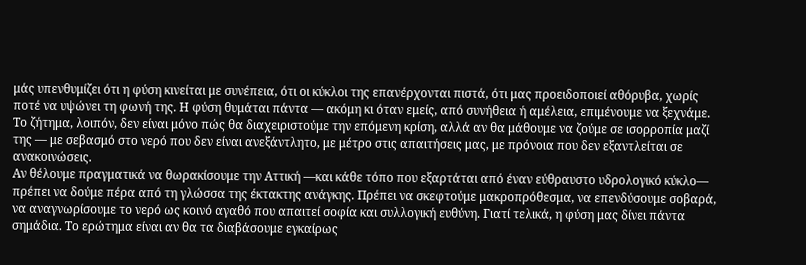μάς υπενθυμίζει ότι η φύση κινείται με συνέπεια, ότι οι κύκλοι της επανέρχονται πιστά, ότι μας προειδοποιεί αθόρυβα, χωρίς ποτέ να υψώνει τη φωνή της. Η φύση θυμάται πάντα — ακόμη κι όταν εμείς, από συνήθεια ή αμέλεια, επιμένουμε να ξεχνάμε. Το ζήτημα, λοιπόν, δεν είναι μόνο πώς θα διαχειριστούμε την επόμενη κρίση, αλλά αν θα μάθουμε να ζούμε σε ισορροπία μαζί της — με σεβασμό στο νερό που δεν είναι ανεξάντλητο, με μέτρο στις απαιτήσεις μας, με πρόνοια που δεν εξαντλείται σε ανακοινώσεις.
Αν θέλουμε πραγματικά να θωρακίσουμε την Αττική —και κάθε τόπο που εξαρτάται από έναν εύθραυστο υδρολογικό κύκλο— πρέπει να δούμε πέρα από τη γλώσσα της έκτακτης ανάγκης. Πρέπει να σκεφτούμε μακροπρόθεσμα, να επενδύσουμε σοβαρά, να αναγνωρίσουμε το νερό ως κοινό αγαθό που απαιτεί σοφία και συλλογική ευθύνη. Γιατί τελικά, η φύση μας δίνει πάντα σημάδια. Το ερώτημα είναι αν θα τα διαβάσουμε εγκαίρως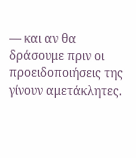— και αν θα δράσουμε πριν οι προειδοποιήσεις της γίνουν αμετάκλητες.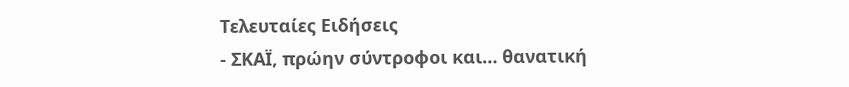Τελευταίες Ειδήσεις
- ΣΚΑΪ, πρώην σύντροφοι και… θανατική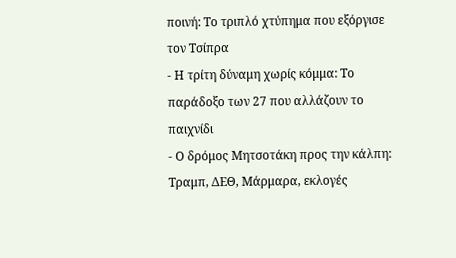ποινή: Το τριπλό χτύπημα που εξόργισε τον Τσίπρα
- Η τρίτη δύναμη χωρίς κόμμα: Το παράδοξο των 27 που αλλάζουν το παιχνίδι
- Ο δρόμος Μητσοτάκη προς την κάλπη: Τραμπ, ΔΕΘ, Μάρμαρα, εκλογές